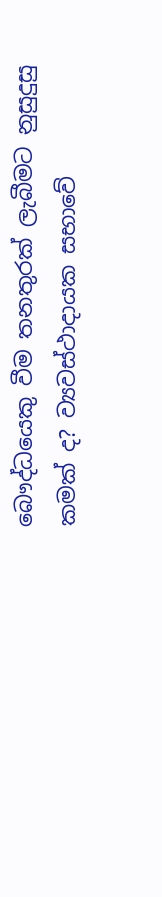බෞද්ධයෙකු වීම තනතුරක් ලැබීමට නුසුදුසු කමක් ද? ව්‍යවස්ථාදායක සභාවේ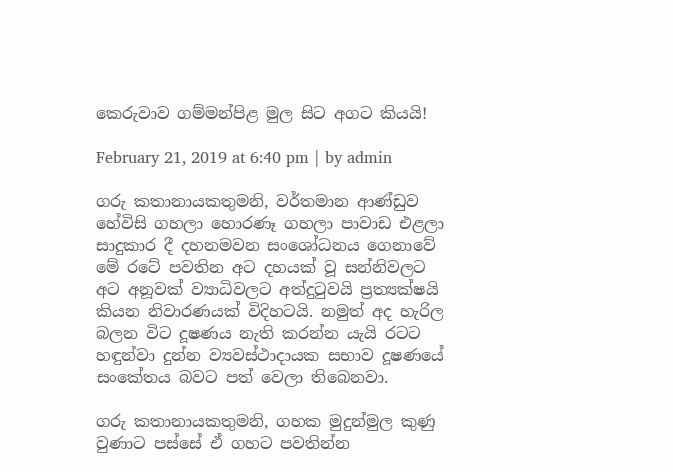කෙරුවාව ගම්මන්පිළ මුල සිට අගට කියයි!

February 21, 2019 at 6:40 pm | by admin

ගරු කතානායකතුමනි, වර්තමාන ආණ්ඩුව හේවිසි ගහලා හොරණෑ ගහලා පාවාඩ එළලා සාදුකාර දී දහනමවන සංශෝධනය ගෙනාවේ මේ රටේ පවතින අට දහයක් වූ සන්නිවලට අට අනූවක් ව්‍යාධිවලට අත්දුටුවයි ප්‍රත්‍යක්ෂයි කියන නිවාරණයක් විදිහටයි. නමුත් අද හැරිල බලන විට දූෂණය නැති කරන්න යැයි රටට හඳුන්වා දුන්න ව්‍යවස්ථාදායක සභාව දූෂණයේ සංකේතය බවට පත් වෙලා තිබෙනවා.

ගරු කතානායකතුමනි, ගහක මුදුන්මුල කුණු වුණාට පස්සේ ඒ ගහට පවතින්න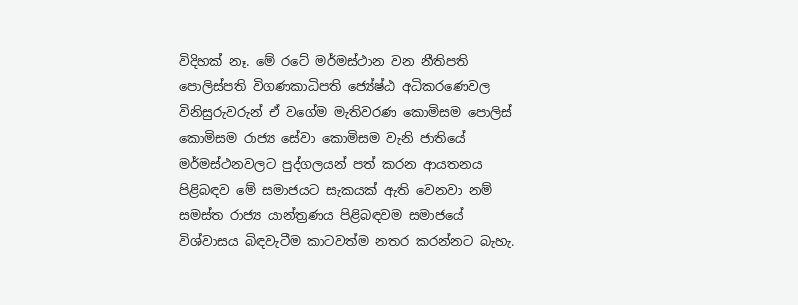විදිහක් නෑ. මේ රටේ මර්මස්ථාන වන නීතිපති පොලිස්පති විගණකාධිපති ජ්‍යේෂ්ඨ අධිකරණෙවල විනිසුරුවරුන් ඒ වගේම මැතිවරණ කොමිසම පොලිස් කොමිසම රාජ්‍ය සේවා කොමිසම වැනි ජාතියේ මර්මස්ථනවලට පුද්ගලයන් පත් කරන ආයතනය පිළිබඳව මේ සමාජයට සැකයක් ඇති වෙනවා නම් සමස්ත රාජ්‍ය යාන්ත්‍රණය පිළිබඳවම සමාජයේ විශ්වාසය බිඳවැටීම කාටවත්ම නතර කරන්නට බැහැ.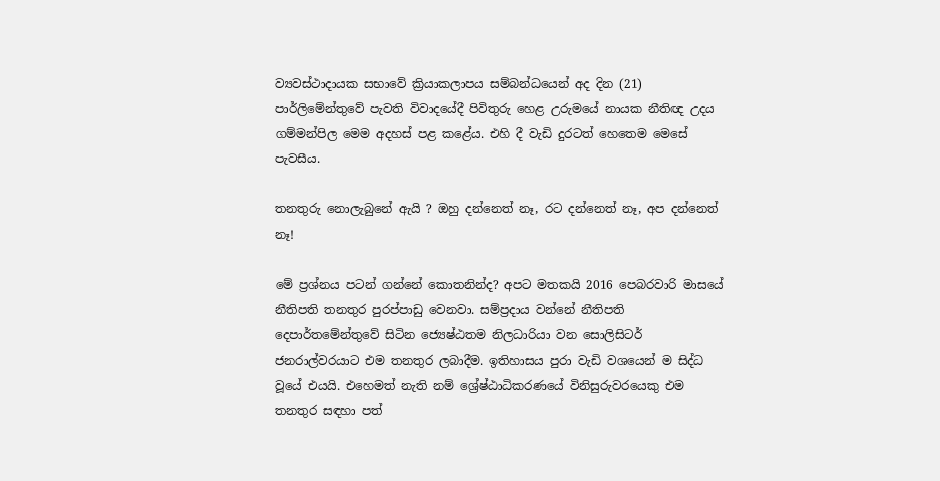ව්‍යවස්ථාදායක සභාවේ ක්‍රියාකලාපය සම්බන්ධයෙන් අද දින (21) පාර්ලිමේන්තුවේ පැවති විවාදයේදී පිවිතුරු හෙළ උරුමයේ නායක නීතිඥ උදය ගම්මන්පිල මෙම අදහස් පළ කළේය. එහි දී වැඩි දුරටත් හෙතෙම මෙසේ පැවසීය.

තනතුරු නොලැබුනේ ඇයි ? ඔහු දන්නෙත් නෑ, රට දන්නෙත් නෑ, අප දන්නෙත් නෑ!

මේ ප්‍රශ්නය පටන් ගන්නේ කොතනින්ද? අපට මතකයි 2016 පෙබරවාරි මාසයේ නීතිපති තනතුර පුරප්පාඩු වෙනවා. සම්ප්‍රදාය වන්නේ නීතිපති දෙපාර්තමේන්තුවේ සිටින ජ්‍යෙෂ්ඨතම නිලධාරියා වන සොලිසිටර් ජනරාල්වරයාට එම තනතුර ලබාදීම. ඉතිහාසය පුරා වැඩි වශයෙන් ම සිද්ධ වූයේ එයයි. එහෙමත් නැති නම් ශ්‍රේෂ්ඨාධිකරණයේ විනිසුරුවරයෙකු එම තනතුර සඳහා පත්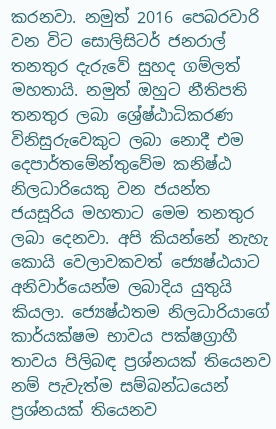කරනවා. නමුත් 2016 පෙබරවාරි වන විට සොලිසිටර් ජනරාල් තනතුර දැරුවේ සුහද ගම්ලත් මහතායි. නමුත් ඔහුට නීතිපති තනතුර ලබා ශ්‍රේෂ්ඨාධිකරණ විනිසුරුවෙකුට ලබා නොදී එම දෙපාර්තමේන්තුවේම කනිෂ්ඨ නිලධාරියෙකු වන ජයන්ත ජයසූරිය මහතාට මෙම තනතුර ලබා දෙනවා. අපි කියන්නේ නැහැ කොයි වෙලාවකවත් ජ්‍යෙෂ්ඨයාට අනිවාර්යෙන්ම ලබාදිය යුතුයි කියලා. ජ්‍යෙෂ්ඨතම නිලධාරියාගේ කාර්යක්ෂම භාවය පක්ෂග්‍රාහී තාවය පිලිබඳ ප්‍රශ්නයක් තියෙනව නම් පැවැත්ම සම්බන්ධයෙන් ප්‍රශ්නයක් තියෙනව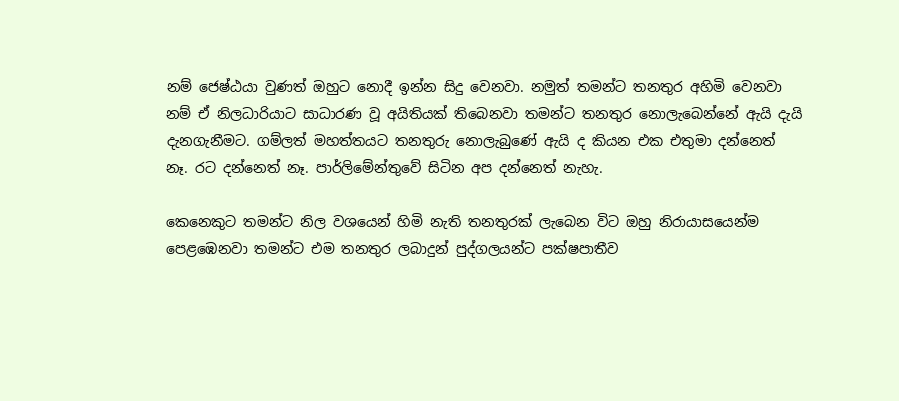නම් ජෙෂ්ඨයා වුණත් ඔහුට නොදී ඉන්න සිදු වෙනවා. නමුත් තමන්ට තනතුර අහිමි වෙනවා නම් ඒ නිලධාරියාට සාධාරණ වූ අයිතියක් තිබෙනවා තමන්ට තනතුර නොලැබෙන්නේ ඇයි දැයි දැනගැනීමට. ගම්ලත් මහත්තයට තනතුරු නොලැබුණේ ඇයි ද කියන එක එතුමා දන්නෙත් නෑ. රට දන්නෙත් නෑ. පාර්ලිමේන්තුවේ සිටින අප දන්නෙත් නැහැ.

කෙනෙකුට තමන්ට නිල වශයෙන් හිමි නැති තනතුරක් ලැබෙන විට ඔහු නිරායාසයෙන්ම පෙළඹෙනවා තමන්ට එම තනතුර ලබාදුන් පුද්ගලයන්ට පක්ෂපාතීව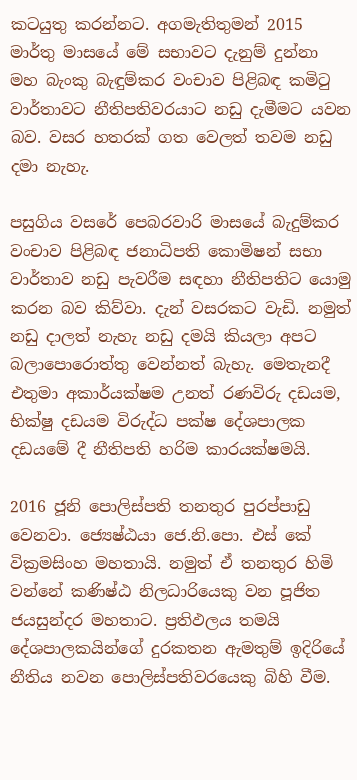කටයුතු කරන්නට. අගමැතිතුමන් 2015 මාර්තු මාසයේ මේ සභාවට දැනුම් දුන්නා මහ බැංකු බැඳුම්කර වංචාව පිළිබඳ කමිටු වාර්තාවට නීතිපතිවරයාට නඩු දැමීමට යවන බව. වසර හතරක් ගත වෙලත් තවම නඩු දමා නැහැ.

පසුගිය වසරේ පෙබරවාරි මාසයේ බැදුම්කර වංචාව පිළිබඳ ජනාධිපති කොමිෂන් සභා වාර්තාව නඩු පැවරීම සඳහා නීතිපතිට යොමු කරන බව කිව්වා. දැන් වසරකට වැඩි. නමුත් නඩු දාලත් නැහැ නඩු දමයි කියලා අපට බලාපොරොත්තු වෙන්නත් බැහැ. මෙතැනදී එතුමා අකාර්යක්ෂම උනත් රණවිරු දඩයම, භික්ෂු දඩයම විරුද්ධ පක්ෂ දේශපාලක දඩයමේ දී නීතිපති හරිම කාරයක්ෂමයි.

2016 ජූනි පොලිස්පති තනතුර පුරප්පාඩු වෙනවා. ජ්‍යෙෂ්ඨයා ජෙ.නි.පො. එස් කේ වික්‍රමසිංහ මහතායි. නමුත් ඒ තනතුර හිමි වන්නේ කණිෂ්ඨ නිලධාරියෙකු වන පූජිත ජයසුන්දර මහතාට. ප්‍රතිඵලය තමයි දේශපාලකයින්ගේ දුරකතන ඇමතුම් ඉදිරියේ නීතිය නවන පොලිස්පතිවරයෙකු බිහි වීම.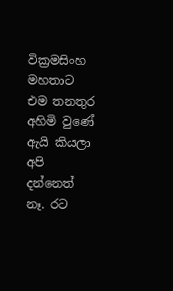වික්‍රමසිංහ මහතාට එම තනතුර අහිමි වුණේ ඇයි කියලා අපි දන්නෙත් නෑ. රට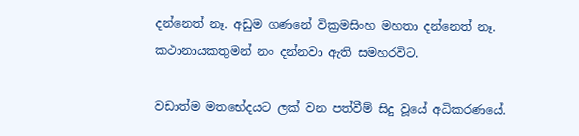දන්නෙත් නෑ. අඩුම ගණනේ වික්‍රමසිංහ මහතා දන්නෙත් නෑ. කථානායකතුමන් නං දන්නවා ඇති සමහරවිට.

වඩාත්ම මතභේදයට ලක් වන පත්වීම් සිදු වූයේ අධිකරණයේ.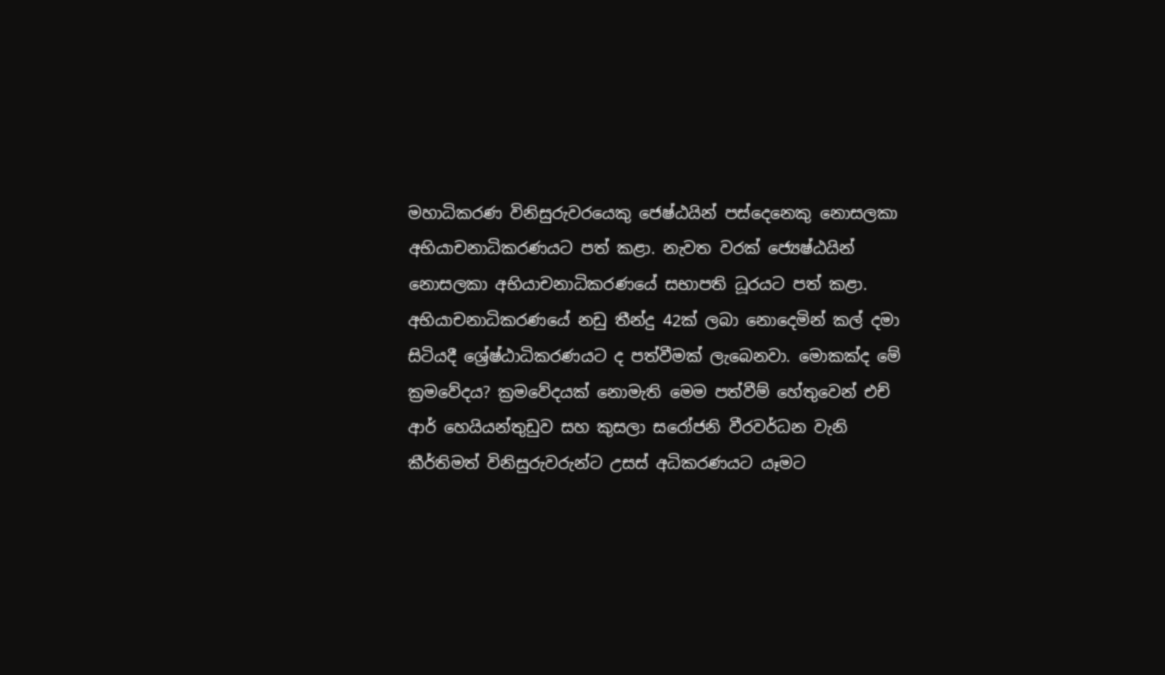මහාධිකරණ විනිසුරුවරයෙකු ජෙෂ්ඨයින් පස්දෙනෙකු නොසලකා අභියාචනාධිකරණයට පත් කළා. නැවත වරක් ජ්‍යෙෂ්ඨයින් නොසලකා අභියාචනාධිකරණයේ සභාපති ධූරයට පත් කළා. අභියාචනාධිකරණයේ නඩු තීන්දු 42ක් ලබා නොදෙමින් කල් දමා සිටියදී ශ්‍රේෂ්ඨාධිකරණයට ද පත්වීමක් ලැබෙනවා. මොකක්ද මේ ක්‍රමවේදය? ක්‍රමවේදයක් නොමැති මෙම පත්වීම් හේතුවෙන් එච් ආර් හෙයියන්තුඩුව සහ කුසලා සරෝජනි වීරවර්ධන වැනි කීර්තිමත් විනිසුරුවරුන්ට උසස් අධිකරණයට යෑමට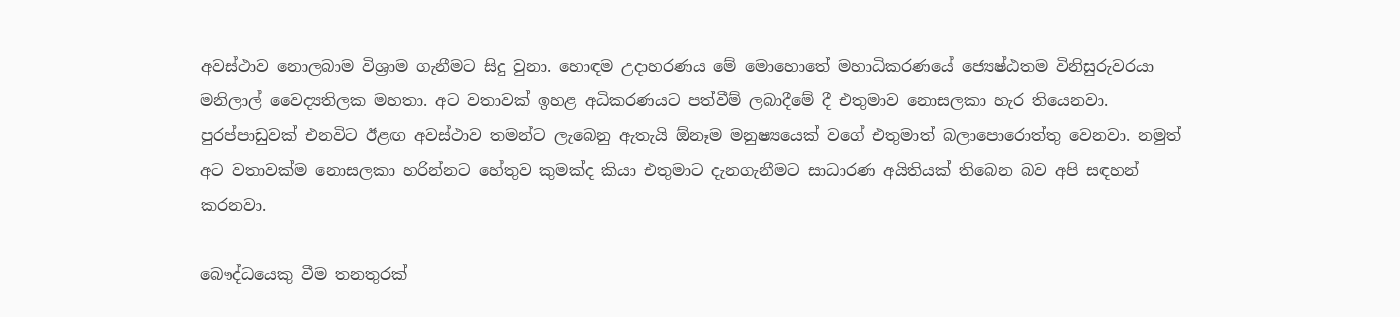අවස්ථාව නොලබාම විශ්‍රාම ගැනීමට සිදු වුනා. හොඳම උදාහරණය මේ මොහොතේ මහාධිකරණයේ ජ්‍යෙෂ්ඨතම විනිසුරුවරයා මනිලාල් වෛද්‍යතිලක මහතා. අට වතාවක් ඉහළ අධිකරණයට පත්වීම් ලබාදීමේ දී එතුමාව නොසලකා හැර තියෙනවා. පුරප්පාඩුවක් එනවිට ඊළඟ අවස්ථාව තමන්ට ලැබෙනු ඇතැයි ඕනෑම මනුෂ්‍යයෙක් වගේ එතුමාත් බලාපොරොත්තු වෙනවා. නමුත් අට වතාවක්ම නොසලකා හරින්නට හේතුව කුමක්ද කියා එතුමාට දැනගැනීමට සාධාරණ අයිතියක් තිබෙන බව අපි සඳහන් කරනවා.

බෞද්ධයෙකු වීම තනතුරක්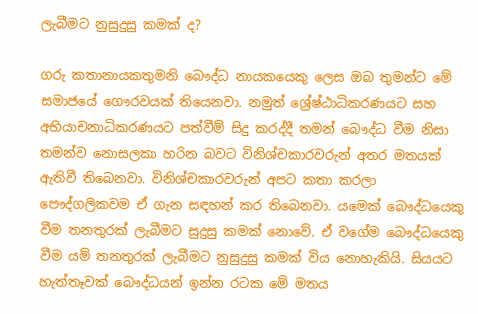ලැබීමට නුසුදුසු කමක් ද?

ගරු කතානායකතුමනි බෞද්ධ නායකයෙකු ලෙස ඔබ තුමන්ට මේ සමාජයේ ගෞරවයක් තියෙනවා. නමුත් ශ්‍රේෂ්ඨාධිකරණයට සහ අභියාචනාධිකරණයට පත්වීම් සිදු කරද්දී තමන් බෞද්ධ වීම නිසා තමන්ව නොසලකා හරින බවට විනිශ්චකාරවරුන් අතර මතයක් ඇතිවී තිබෙනවා. විනිශ්චකාරවරුන් අපට කතා කරලා පෞද්ගලිකවම ඒ ගැන සඳහන් කර තිබෙනවා. යමෙක් බෞද්ධයෙකු වීම තනතුරක් ලැබීමට සුදුසු කමක් නොවේ. ඒ වගේම බෞද්ධයෙකු වීම යම් තනතුරක් ලැබීමට නුසුදුසු කමක් විය නොහැකියි. සියයට හැත්තෑවක් බෞද්ධයන් ඉන්න රටක මේ මතය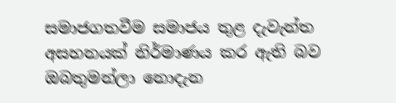සමාජගතවීම සමාජය තුළ දැවැන්ත අසහනයක් නිර්මාණය කර ඇති බව ඔබතුමන්ලා නොදැන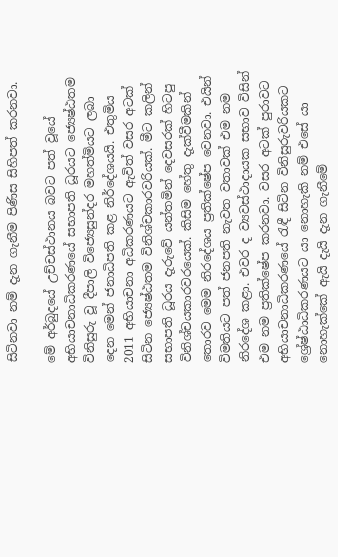සිටිනවා නම් දැන ගැනීම පිණිස සිහිපත් කරනවා.

මේ අර්බුදයේ උච්චස්ථානය බවට පත් වූයේ අභියාචනාධිකරණයේ සභාපති ධූරයට ජ්‍යෙෂ්ඨතම විනිසුරු වූ දීපාලි විජ්‍යෙසුන්දර මහත්මියට ලබා දෙන මෙන් ජනාධිපති කළ නිර්දේශයයි. එතුමිය 2011 අභියාචනා අධිකරණයට ඇවිත් වසර අටක් සිටින ජ්‍යෙෂ්ඨතම විනිශ්චකාරවරියක්. මීට කලින් සභාපති ධූරය දැරුවේ යන්තමින් දෙවසරක් හිටපු විනිශ්චයකාරවරයෙක්. කිසිම හේතු දැක්වීමකින් තොරව මෙම නිරදේශය ප්‍රතික්ෂේප වෙනවා. එයින් විමතියට පත් ජනපති නැවත වතාවක් එම නම නිරදේශ කළා. එවර ද ව්‍යවස්ථාදායක සභාව විසින් එම නම ප්‍රතික්ෂේප කරනවා. වසර අටක් පුරාවට අභියාචනාධිකරණයේ රැඳී සිටින විනිසුරුවරියකට ශ්‍රේෂ්ඨාධිකරණයට යා නොහැකි නම් එසේ යා නොහැක්කේ ඇයි දැයි දැන ගැනීමේ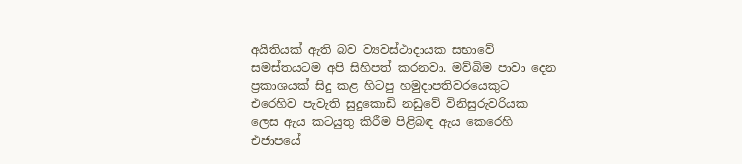අයිතියක් ඇති බව ව්‍යවස්ථාදායක සභාවේ සමස්තයටම අපි සිහිපත් කරනවා. මව්බිම පාවා දෙන ප්‍රකාශයක් සිදු කළ හිටපු හමුදාපතිවරයෙකුට එරෙහිව පැවැති සුදුකොඩි නඩුවේ විනිසුරුවරියක ලෙස ඇය කටයුතු කිරීම පිළිබඳ ඇය කෙරෙහි එජාපයේ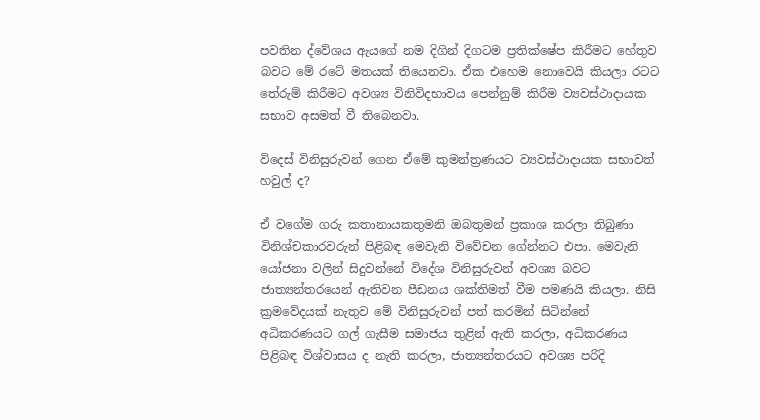පවතින ද්වේශය ඇයගේ නම දිගින් දිගටම ප්‍රතික්ෂේප කිරීමට හේතුව බවට මේ රටේ මතයක් තියෙනවා. ඒක එහෙම නොවෙයි කියලා රටට තේරුම් කිරීමට අවශ්‍ය විනිවිදභාවය පෙන්නුම් කිරීම ව්‍යවස්ථාදායක සභාව අසමත් වී තිබෙනවා.

විදෙස් විනිසුරුවන් ගෙන ඒමේ කුමන්ත්‍රණයට ව්‍යවස්ථාදායක සභාවත් හවුල් ද?

ඒ වගේම ගරු කතානායකතුමනි ඔබතුමන් ප්‍රකාශ කරලා තිබුණා විනිශ්චකාරවරුන් පිළිබඳ මෙවැනි විවේචන ගේන්නට එපා. මෙවැනි යෝජනා වලින් සිදුවන්නේ විදේශ විනිසුරුවන් අවශ්‍ය බවට ජාත්‍යන්තරයෙන් ඇතිවන පීඩනය ශක්තිමත් වීම පමණයි කියලා. නිසි ක්‍රමවේදයක් නැතුව මේ විනිසුරුවන් පත් කරමින් සිටින්නේ අධිකරණයට ගල් ගැසීම සමාජය තුළින් ඇති කරලා, අධිකරණය පිළිබඳ විශ්වාසය ද නැති කරලා, ජාත්‍යන්තරයට අවශ්‍ය පරිදි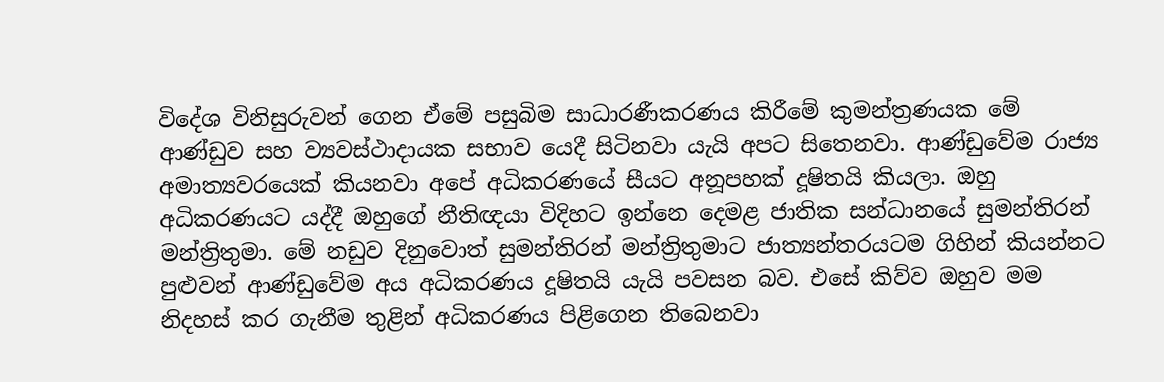විදේශ විනිසුරුවන් ගෙන ඒමේ පසුබිම සාධාරණීකරණය කිරීමේ කුමන්ත්‍රණයක මේ ආණ්ඩුව සහ ව්‍යවස්ථාදායක සභාව යෙදී සිටිනවා යැයි අපට සිතෙනවා. ආණ්ඩුවේම රාජ්‍ය අමාත්‍යවරයෙක් කියනවා අපේ අධිකරණයේ සීයට අනූපහක් දූෂිතයි කියලා. ඔහු අධිකරණයට යද්දී ඔහුගේ නීතිඥයා විදිහට ඉන්නෙ දෙමළ ජාතික සන්ධානයේ සුමන්තිරන් මන්ත්‍රිතුමා. මේ නඩුව දිනුවොත් සුමන්තිරන් මන්ත්‍රිතුමාට ජාත්‍යන්තරයටම ගිහින් කියන්නට පුළුවන් ආණ්ඩුවේම අය අධිකරණය දූෂිතයි යැයි පවසන බව. එසේ කිව්ව ඔහුව මම නිදහස් කර ගැනීම තුළින් අධිකරණය පිළිගෙන තිබෙනවා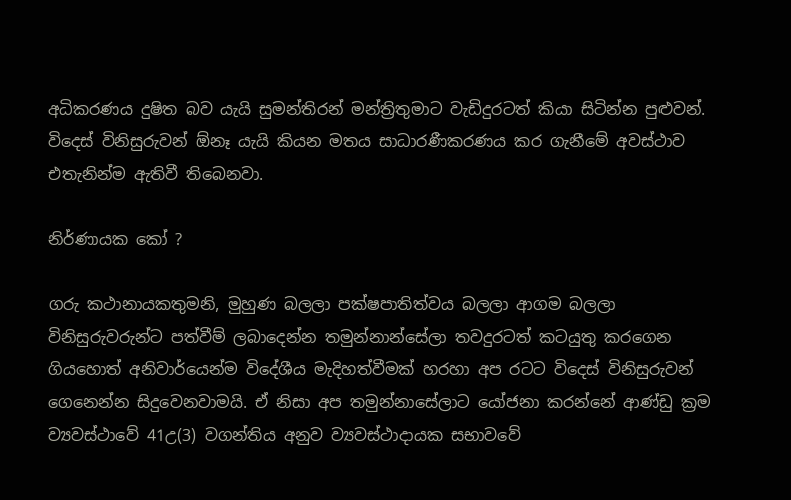අධිකරණය දුෂිත බව යැයි සුමන්තිරන් මන්ත්‍රිතුමාට වැඩිදුරටත් කියා සිටින්න පුළුවන්. විදෙස් විනිසුරුවන් ඕනෑ යැයි කියන මතය සාධාරණීකරණය කර ගැනීමේ අවස්ථාව එතැනින්ම ඇතිවී තිබෙනවා.

නිර්ණායක කෝ ?

ගරු කථානායකතුමනි, මුහුණ බලලා පක්ෂපාතිත්වය බලලා ආගම බලලා විනිසුරුවරුන්ට පත්වීම් ලබාදෙන්න තමුන්නාන්සේලා තවදුරටත් කටයුතු කරගෙන ගියහොත් අනිවාර්යෙන්ම විදේශීය මැදිහත්වීමක් හරහා අප රටට විදෙස් විනිසුරුවන් ගෙනෙන්න සිදුවෙනවාමයි. ඒ නිසා අප තමුන්නාසේලාට යෝජනා කරන්නේ ආණ්ඩු ක්‍රම ව්‍යවස්ථාවේ 41උ(3) වගන්තිය අනුව ව්‍යවස්ථාදායක සභාවවේ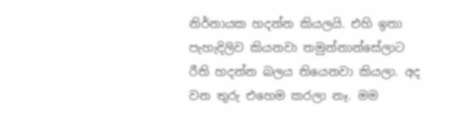නිර්නායක හදන්න කියලයි. එහි ඉතා පැහැදිලිව කියනවා තමුන්නාන්සේලාට රීති හදන්න බලය තියෙනවා කියලා. අද වන තුරු එහෙම කරලා නෑ. මම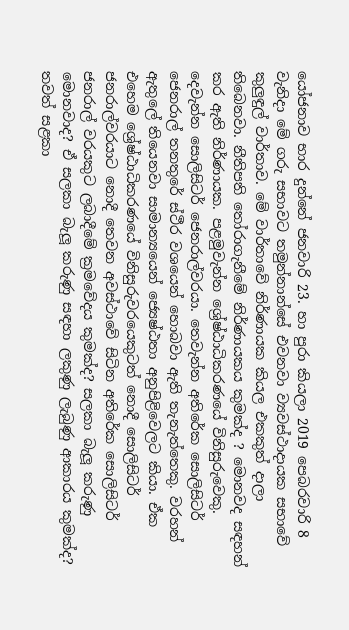යෝජනාව භාර දුන්නේ ජනවාරි 23. හා පුරා කියලා 2019 පෙබරවාරි 8 වැනිදා මේ ගරු සභාවට තමුන්නාන්සේ එවනවා ව්‍යවස්ථාදායක සභාවේ කුලුඳුල් වාර්තාව. මේ වාර්තාවේ නිර්ණායක කියල එකකුත් දාලා තිබෙනවා. නීතිපති තෝරාගැනීමේ නිර්ණායකය කුමක්ද ? මොනවද සඳහන් කර ඇති නිර්ණායක. පළමුවැන්න ශ්‍රේෂ්ඨාධිකරණයේ විනිසුරුවෙකු. දෙවැන්න සොලිසිටර් ජෙනරාල්වරයා. තෙවැන්න අතිරේක සොලිසිටර් ජෙනරාල් තනතුරේ ස්ථීර වශයෙන් හොබවා ඇති තැනැත්තෙකු. වරහන් ඇතුලේ තියෙනවා සාමාන්‍යයෙන් ජ්‍යෙෂ්ඨතා අනුපිළිවෙලට කියා. ඒක එහෙම ශ්‍රේෂ්ඨාධිකරණයේ විනිසුරුවරයෙකුටත් නොදී සොලිසිටර් ජනරාල්වරයාට නොදී තෙවන අවස්ථාවේ සිටින අතිරේක සොලිසිටර් ජනරාල් වරයකුට ලබාදීමේ ක්‍රමවේදය කුමක්ද? සලකා බැලූ කරුණු මොනවාද? ඒ සලකා බැලූ කරුණු සඳහා ලකුණු ලැබුණු ආකාරය කුමක්ද? තවත් සළකා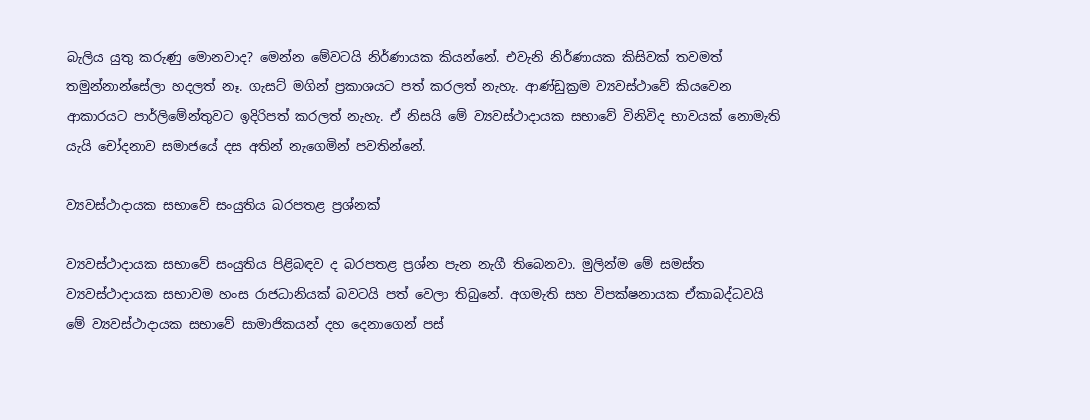බැලිය යුතු කරුණු මොනවාද? මෙන්න මේවටයි නිර්ණායක කියන්නේ. එවැනි නිර්ණායක කිසිවක් තවමත් තමුන්නාන්සේලා හදලත් නෑ. ගැසට් මගින් ප්‍රකාශයට පත් කරලත් නැහැ. ආණ්ඩුක්‍රම ව්‍යවස්ථාවේ කියවෙන ආකාරයට පාර්ලිමේන්තුවට ඉදිරිපත් කරලත් නැහැ. ඒ නිසයි මේ ව්‍යවස්ථාදායක සභාවේ විනිවිද භාවයක් නොමැති යැයි චෝදනාව සමාජයේ දස අතින් නැගෙමින් පවතින්නේ.

ව්‍යවස්ථාදායක සභාවේ සංයුතිය බරපතළ ප්‍රශ්නක්

ව්‍යවස්ථාදායක සභාවේ සංයුතිය පිළිබඳව ද බරපතළ ප්‍රශ්න පැන නැගී තිබෙනවා. මුලින්ම මේ සමස්ත ව්‍යවස්ථාදායක සභාවම හංස රාජධානියක් බවටයි පත් වෙලා තිබුනේ. අගමැති සහ විපක්ෂනායක ඒකාබද්ධවයි මේ ව්‍යවස්ථාදායක සභාවේ සාමාජිකයන් දහ දෙනාගෙන් පස්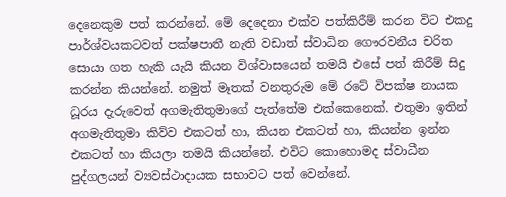දෙනෙකුම පත් කරන්නේ. මේ දෙදෙනා එක්ව පත්කිරීම් කරන විට එකදු පාර්ශ්වයකටවත් පක්ෂපාතී නැති වඩාත් ස්වාධින ගෞරවනීය චරිත සොයා ගත හැකි යැයි කියන විශ්වාසයෙන් තමයි එසේ පත් කිරීම් සිදු කරන්න කියන්නේ. නමුත් මෑතක් වනතුරුම මේ රටේ විපක්ෂ නායක ධූරය දැරුවෙත් අගමැතිතුමාගේ පැත්තේම එක්කෙනෙක්. එතුමා ඉතින් අගමැතිතුමා කිව්ව එකටත් හා, කියන එකටත් හා, කියන්න ඉන්න එකටත් හා කියලා තමයි කියන්නේ. එවිට කොහොමද ස්වාධීන පුද්ගලයන් ව්‍යවස්ථාදායක සභාවට පත් වෙන්නේ.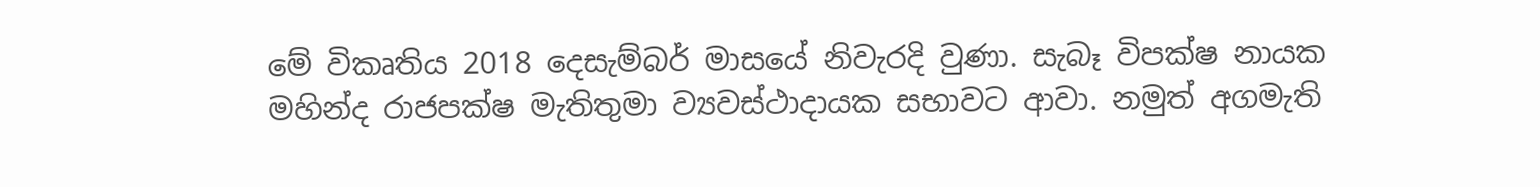මේ විකෘතිය 2018 දෙසැම්බර් මාසයේ නිවැරදි වුණා. සැබෑ විපක්ෂ නායක මහින්ද රාජපක්ෂ මැතිතුමා ව්‍යවස්ථාදායක සභාවට ආවා. නමුත් අගමැති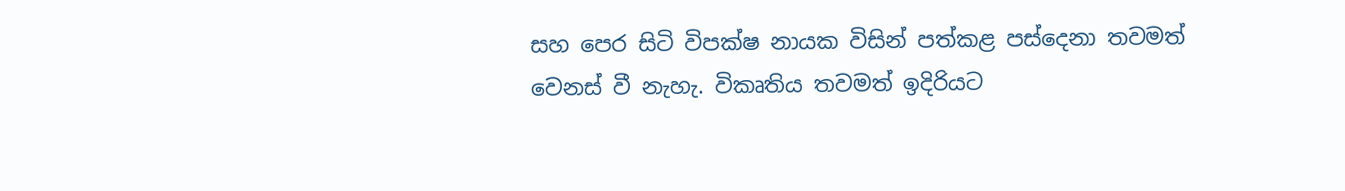සහ පෙර සිටි විපක්ෂ නායක විසින් පත්කළ පස්දෙනා තවමත් වෙනස් වී නැහැ. විකෘතිය තවමත් ඉදිරියට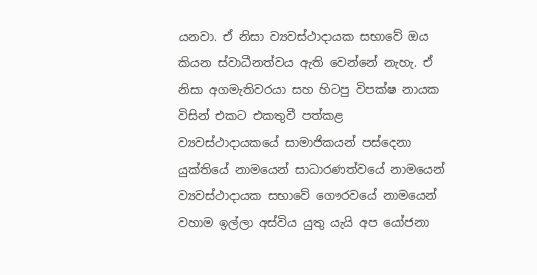යනවා. ඒ නිසා ව්‍යවස්ථාදායක සභාවේ ඔය කියන ස්වාධීනත්වය ඇති වෙන්නේ නැහැ. ඒ නිසා අගමැතිවරයා සහ හිටපු විපක්ෂ නායක විසින් එකට එකතුවී පත්කළ ව්‍යවස්ථාදායකයේ සාමාජිකයන් පස්දෙනා යුක්තියේ නාමයෙන් සාධාරණත්වයේ නාමයෙන් ව්‍යවස්ථාදායක සභාවේ ගෞරවයේ නාමයෙන් වහාම ඉල්ලා අස්විය යුතු යැයි අප යෝජනා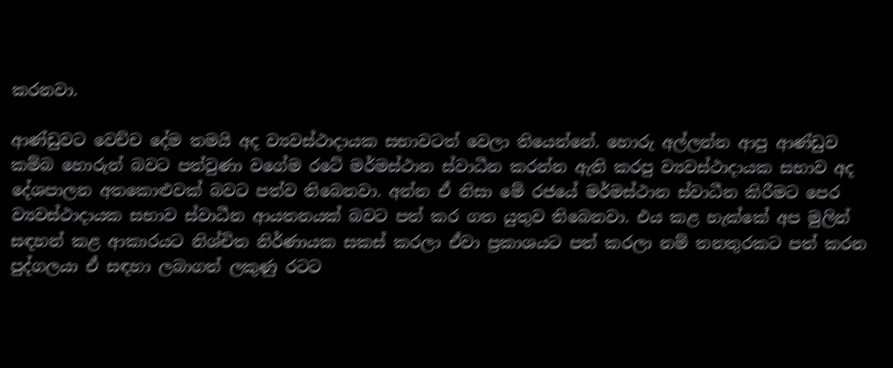කරනවා.

ආණ්ඩුවට වෙච්ච දේම තමයි අද ව්‍යවස්ථාදායක සභාවටත් වෙලා තියෙන්නේ. හොරු අල්ලන්න ආපු ආණ්ඩුව කම්බ හොරුන් බවට පත්වුණා වගේම රටේ මර්මස්ථාන ස්වාධීන කරන්න ඇති කරපු ව්‍යවස්ථාදායක සභාව අද දේශපාලන අතකොළුවක් බවට පත්ව තිබෙනවා. අන්න ඒ නිසා මේ රජයේ මර්මස්ථාන ස්වාධීන කිරීමට පෙර ව්‍යවස්ථාදායක සභාව ස්වාධීන ආයතනයක් බවට පත් කර ගත යුතුව තිබෙනවා. එය කළ හැක්කේ අප මුලින් සඳහන් කළ ආකාරයට නිශ්චිත නිර්ණායක සකස් කරලා ඒවා ප්‍රකාශයට පත් කරලා නම් තනතුරකට පත් කරන පුද්ගලයා ඒ සඳහා ලබාගත් ලකුණු රටට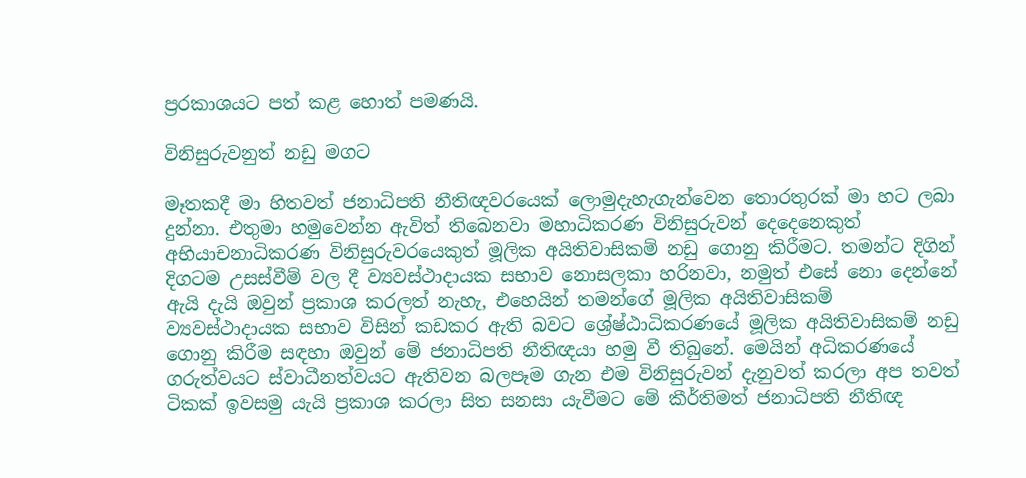ප්‍ර‍රකාශයට පත් කළ හොත් පමණයි.

විනිසුරුවනුත් නඩු මගට

මෑතකදී මා හිතවත් ජනාධිපති නීතිඥවරයෙක් ලොමුදැහැගැන්වෙන තොරතුරක් මා හට ලබා දුන්නා. එතුමා හමුවෙන්න ඇවිත් තිබෙනවා මහාධිකරණ විනිසුරුවන් දෙදෙනෙකුත් අභියාචනාධිකරණ විනිසුරුවරයෙකුත් මූලික අයිතිවාසිකම් නඩු ගොනු කිරීමට. තමන්ට දිගින් දිගටම උසස්වීම් වල දී ව්‍යවස්ථාදායක සභාව නොසලකා හරිනවා, නමුත් එසේ නො දෙන්නේ ඇයි දැයි ඔවුන් ප්‍රකාශ කරලත් නැහැ, එහෙයින් තමන්ගේ මූලික අයිතිවාසිකම් ව්‍යවස්ථාදායක සභාව විසින් කඩකර ඇති බවට ශ්‍රේෂ්ඨාධිකරණයේ මූලික අයිතිවාසිකම් නඩු ගොනු කිරීම සඳහා ඔවුන් මේ ජනාධිපති නීතිඥයා හමු වී තිබුනේ. මෙයින් අධිකරණයේ ගරුත්වයට ස්වාධීනත්වයට ඇතිවන බලපෑම ගැන එම විනිසුරුවන් දැනුවත් කරලා අප තවත් ටිකක් ඉවසමු යැයි ප්‍රකාශ කරලා සිත සනසා යැවීමට මේ කීර්තිමත් ජනාධිපති නීතිඥ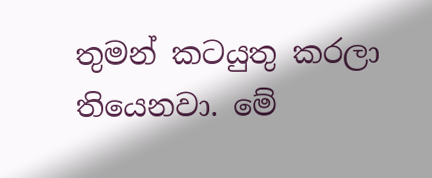තුමන් කටයුතු කරලා තියෙනවා. මේ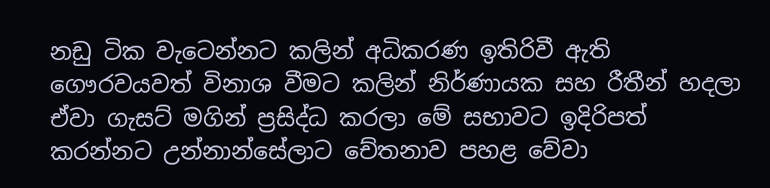නඩු ටික වැටෙන්නට කලින් අධිකරණ ඉතිරිවී ඇති ගෞරවයවත් විනාශ වීමට කලින් නිර්ණායක සහ රීතීන් හදලා ඒවා ගැසට් මගින් ප්‍රසිද්ධ කරලා මේ සභාවට ඉදිරිපත් කරන්නට උන්නාන්සේලාට චේතනාව පහළ වේවා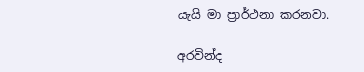යැයි මා ප්‍රාර්ථනා කරනවා.

අරවින්ද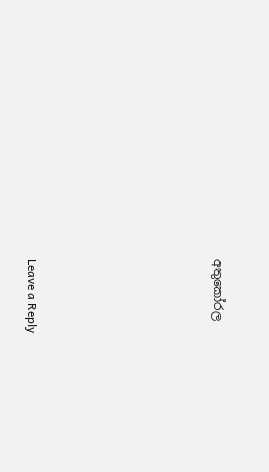අතුකෝරල






Leave a Reply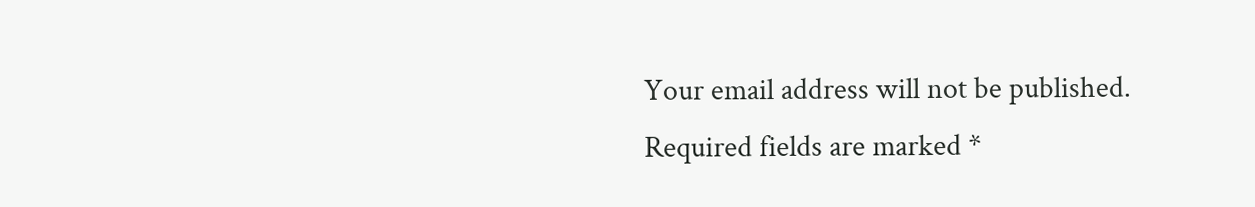Your email address will not be published. Required fields are marked *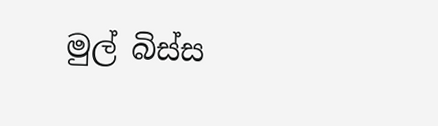මුල් බිස්ස